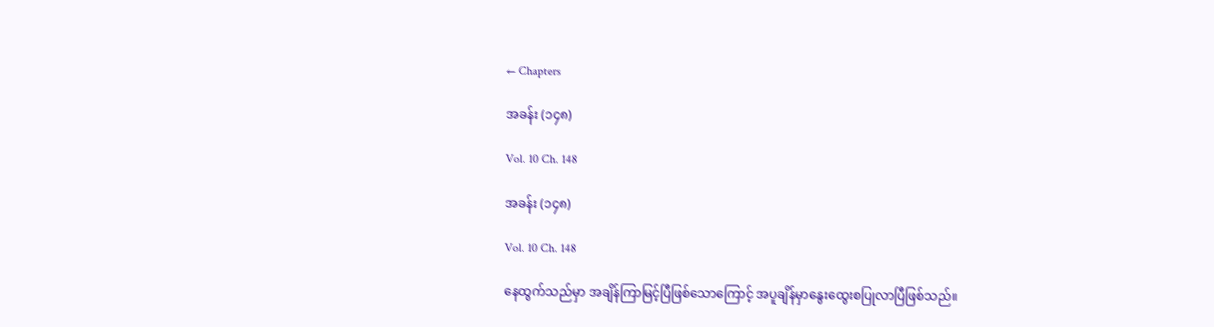← Chapters

အခန်း (၁၄၈)

Vol. 10 Ch. 148

အခန်း (၁၄၈)

Vol. 10 Ch. 148

နေထွက်သည်မှာ အချိန်ကြာမြင့်ပြီဖြစ်သောကြောင့် အပူချိန်မှာနွေးထွေးစပြုလာပြီဖြစ်သည်။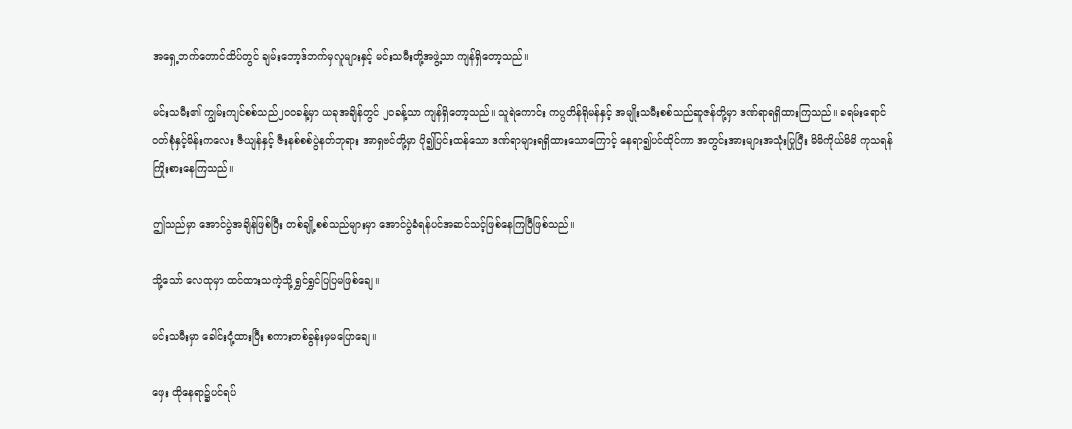အရှေ့ဘက်တောင်ထိပ်တွင် ချမ်းဘော့ဒ်ဘက်မှလူများနှင့် မင်းသမီးတို့အဖွဲ့သာ ကျန်ရှိတော့သည်။

မင်းသမီး၏ ကျွမ်းကျင်စစ်သည်၂၀၀ခန့်မှာ ယခုအချိန်တွင် ၂၀ခန့်သာ ကျန်ရှိတော့သည်။ သူရဲကောင်း ကပ္ပတိန်ရိုမန်နှင့် အမျိုးသမီးစစ်သည်ဆူဇန်တို့မှာ ဒဏ်ရာရရှိထားကြသည်။ ခရမ်းရောင်ဝတ်စုံနှင့်မိန်းကလေး ဇီယျန်နှင့် ဇီးနစ်စစ်ပွဲနတ်ဘုရား အာရှဗင်တို့မှာ ပို၍ပြင်းထန်သော ဒဏ်ရာများရရှိထားသောကြောင့် နေရာ၍ပင်ထိုင်ကာ အတွင်းအားများအသုံးပြုပြီး မိမိကိုယ်မိမိ ကုသရန်ကြိုးစားနေကြသည်။

ဤသည်မှာ အောင်ပွဲအချိန်ဖြစ်ပြီး တစ်ချို့စစ်သည်များမှာ အောင်ပွဲခံရန်ပင်အဆင်သင့်ဖြစ်နေကြပြီဖြစ်သည်။

သို့သော် လေထုမှာ ထင်ထားသကဲ့သို့ ရွှင်ရွှင်ပြပြမဖြစ်ချေ။

မင်းသမီးမှာ ခေါင်းငုံ့ထားပြီး စကားတစ်ခွန်းမှမပြောချေ။

ဖှေး ထိုနေရာ၌ပင်ရပ်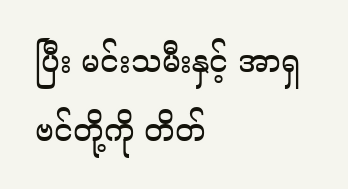ပြီး မင်းသမီးနှင့် အာရှဗင်တို့ကို တိတ်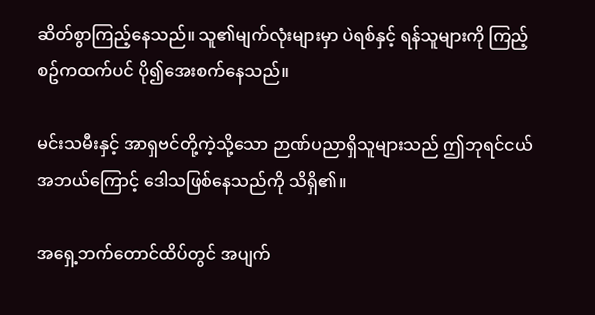ဆိတ်စွာကြည့်နေသည်။ သူ၏မျက်လုံးများမှာ ပဲရစ်နှင့် ရန်သူများကို ကြည့်စဥ်ကထက်ပင် ပို၍အေးစက်နေသည်။

မင်းသမီးနှင့် အာရှဗင်တို့ကဲ့သို့သော ဉာဏ်ပညာရှိသူများသည် ဤဘုရင်ငယ်အဘယ်ကြောင့် ဒေါသဖြစ်နေသည်ကို သိရှိ၏။

အရှေ့ဘက်တောင်ထိပ်တွင် အပျက်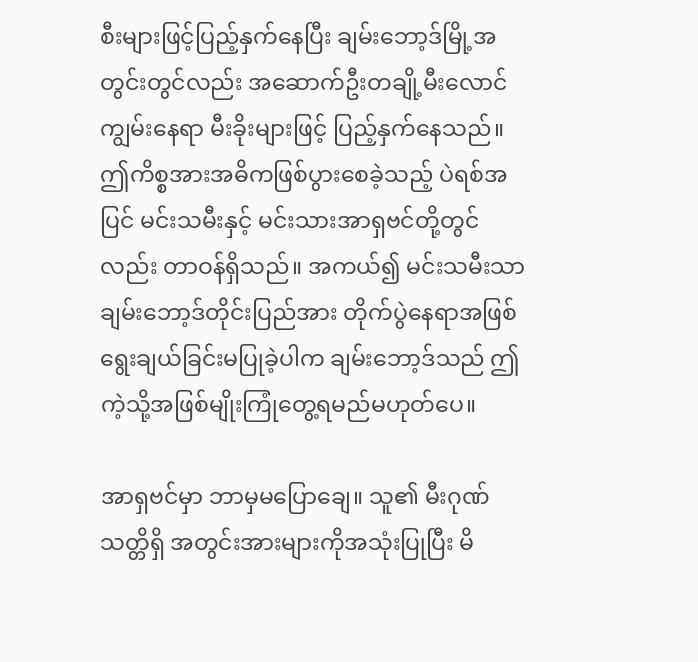စီးများဖြင့်ပြည့်နှက်နေပြီး ချမ်းဘော့ဒ်မြို့အတွင်းတွင်လည်း အဆောက်ဦးတချို့မီးလောင်ကျွမ်းနေရာ မီးခိုးများဖြင့် ပြည့်နှက်နေသည်။ ဤကိစ္စအားအဓိကဖြစ်ပွားစေခဲ့သည့် ပဲရစ်အပြင် မင်းသမီးနှင့် မင်းသားအာရှဗင်တို့တွင်လည်း တာဝန်ရှိသည်။ အကယ်၍ မင်းသမီးသာ ချမ်းဘော့ဒ်တိုင်းပြည်အား တိုက်ပွဲနေရာအဖြစ် ရွေးချယ်ခြင်းမပြုခဲ့ပါက ချမ်းဘော့ဒ်သည် ဤကဲ့သို့အဖြစ်မျိုးကြုံတွေ့ရမည်မဟုတ်ပေ။

အာရှဗင်မှာ ဘာမှမပြောချေ။ သူ၏ မီးဂုဏ်သတ္တိရှိ အတွင်းအားများကိုအသုံးပြုပြီး မိ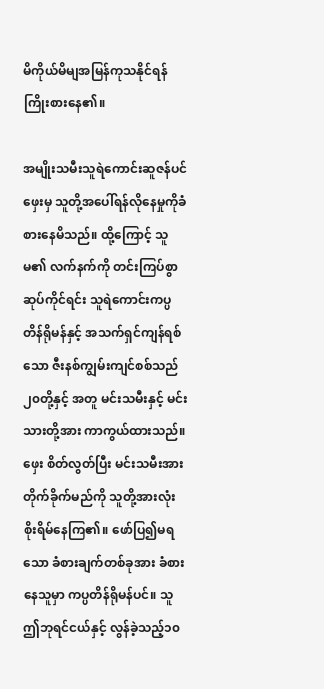မိကိုယ်မိမျအမြန်ကုသနိုင်ရန် ကြိုးစားနေ၏။

အမျိုးသမီးသူရဲကောင်းဆူဇန်ပင် ဖှေးမှ သူတို့အပေါ်ရန်လိုနေမှုကိုခံစားနေမိသည်။ ထို့ကြောင့် သူမ၏ လက်နက်ကို တင်းကြပ်စွာဆုပ်ကိုင်ရင်း သူရဲကောင်းကပ္ပတိန်ရိုမန်နှင့် အသက်ရှင်ကျန်ရစ်သော ဇီးနစ်ကျွမ်းကျင်စစ်သည် ၂၀တို့နှင့် အတူ မင်းသမီးနှင့် မင်းသားတို့အား ကာကွယ်ထားသည်။ ဖှေး စိတ်လွတ်ပြီး မင်းသမီးအားတိုက်ခိုက်မည်ကို သူတို့အားလုံး စိုးရိမ်နေကြ၏။ ဖော်ပြ၍မရသော ခံစားချက်တစ်ခုအား ခံစားနေသူမှာ ကပ္ပတိန်ရိုမန်ပင်။ သူ ဤဘုရင်ငယ်နှင့် လွန်ခဲ့သည့်၁၀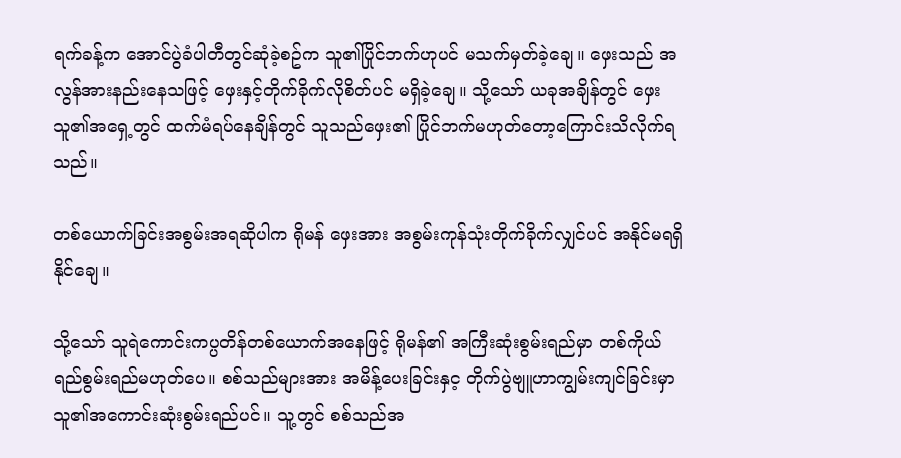ရက်ခန့်က အောင်ပွဲခံပါတီတွင်ဆုံခဲ့စဥ်က သူ၏ပြိုင်ဘက်ဟုပင် မသက်မှတ်ခဲ့ချေ။ ဖှေးသည် အလွန်အားနည်းနေသဖြင့် ဖှေးနှင့်တိုက်ခိုက်လိုစိတ်ပင် မရှိခဲ့ချေ။ သို့သော် ယခုအချိန်တွင် ဖှေး သူ၏အရှေ့တွင် ထက်မံရပ်နေချိန်တွင် သူသည်ဖှေး၏ ပြိုင်ဘက်မဟုတ်တော့ကြောင်းသိလိုက်ရသည်။

တစ်ယောက်ခြင်းအစွမ်းအရဆိုပါက ရိုမန် ဖှေးအား အစွမ်းကုန်သုံးတိုက်ခိုက်လျှင်ပင် အနိုင်မရရှိနိုင်ချေ။

သို့သော် သူရဲကောင်းကပ္ပတိန်တစ်ယောက်အနေဖြင့် ရိုမန်၏ အကြီးဆုံးစွမ်းရည်မှာ တစ်ကိုယ်ရည်စွမ်းရည်မဟုတ်ပေ။ စစ်သည်များအား အမိန့်ပေးခြင်းနှင့ တိုက်ပွဲဗျူဟာကျွမ်းကျင်ခြင်းမှာ သူ၏အကောင်းဆုံးစွမ်းရည်ပင်။ သူ့တွင် စစ်သည်အ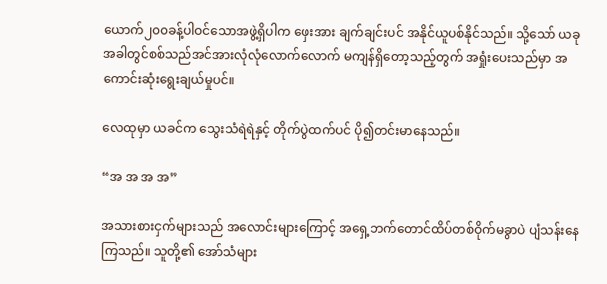ယောက်၂၀၀ခန့်ပါဝင်သောအဖွဲ့ရှိပါက ဖှေးအား ချက်ချင်းပင် အနိုင်ယူပစ်နိုင်သည်။ သို့သော် ယခုအခါတွင်စစ်သည်အင်အားလုံလုံလောက်လောက် မကျန်ရှိတော့သည့်တွက် အရှုံးပေးသည်မှာ အကောင်းဆုံးရွေးချယ်မှုပင်။

လေထုမှာ ယခင်က သွေးသံရဲရဲနှင့် တိုက်ပွဲထက်ပင် ပို၍တင်းမာနေသည်။

“အ အ အ အ”

အသားစားငှက်များသည် အလောင်းများကြောင့် အရှေ့ဘက်တောင်ထိပ်တစ်ဝိုက်မခွာပဲ ပျံသန်းနေကြသည်။ သူတို့၏ အော်သံများ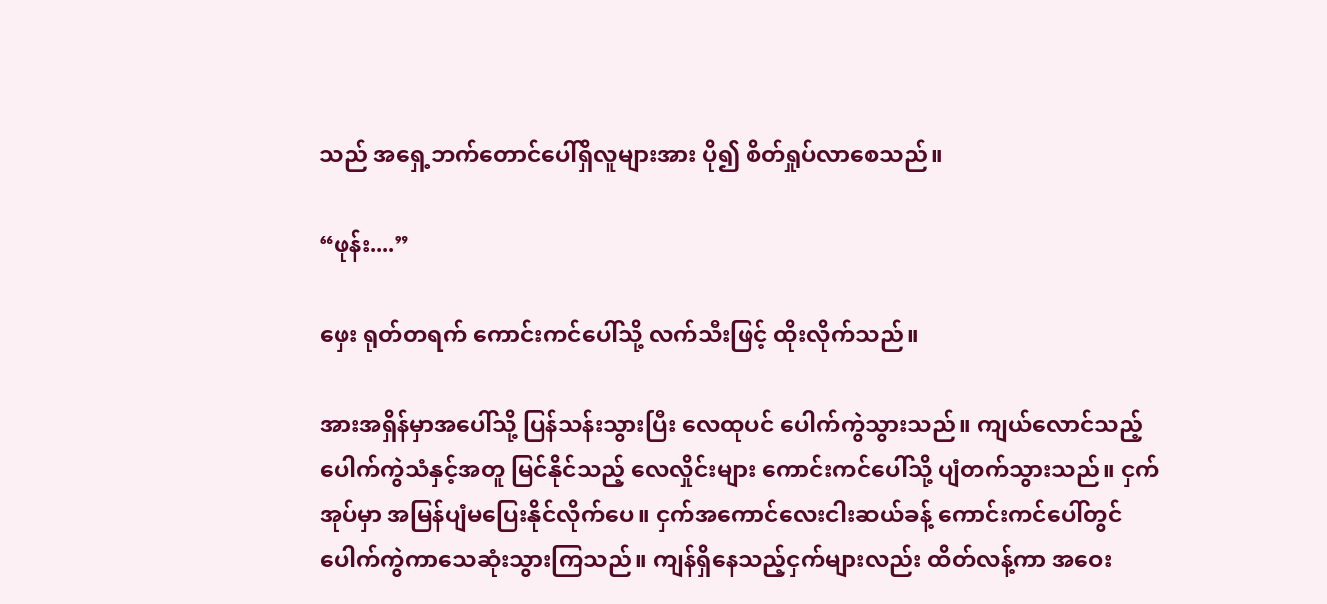သည် အရှေ့ဘက်တောင်ပေါ်ရှိလူများအား ပို၍ စိတ်ရှုပ်လာစေသည်။

“ဖုန်း....”

ဖှေး ရုတ်တရက် ကောင်းကင်ပေါ်သို့ လက်သီးဖြင့် ထိုးလိုက်သည်။

အားအရှိန်မှာအပေါ်သို့ ပြန်သန်းသွားပြီး လေထုပင် ပေါက်ကွဲသွားသည်။ ကျယ်လောင်သည့် ပေါက်ကွဲသံနှင့်အတူ မြင်နိုင်သည့် လေလှိုင်းများ ကောင်းကင်ပေါ်သို့ ပျံတက်သွားသည်။ ငှက်အုပ်မှာ အမြန်ပျံမပြေးနိုင်လိုက်ပေ။ ငှက်အကောင်လေးငါးဆယ်ခန့် ကောင်းကင်ပေါ်တွင် ပေါက်ကွဲကာသေဆုံးသွားကြသည်။ ကျန်ရှိနေသည့်ငှက်များလည်း ထိတ်လန့်ကာ အဝေး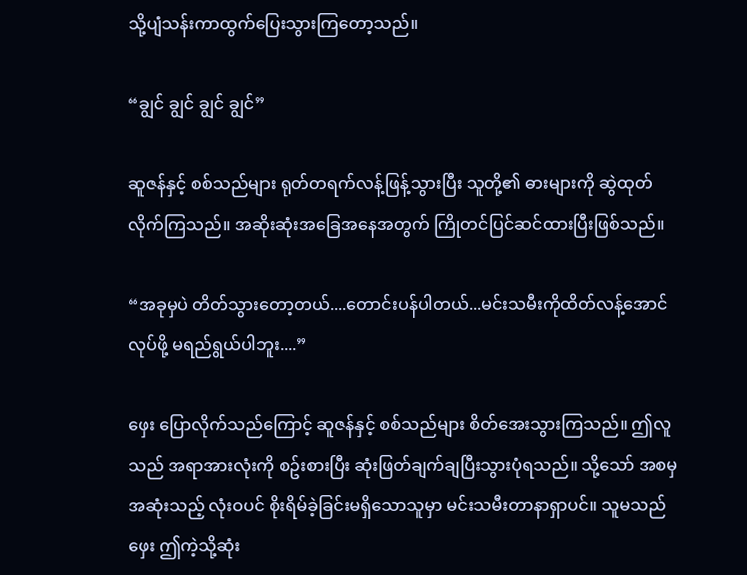သို့ပျံသန်းကာထွက်ပြေးသွားကြတော့သည်။

“ချွင် ချွင် ချွင် ချွင်”

ဆူဇန်နှင့် စစ်သည်များ ရုတ်တရက်လန့်ဖြန့်သွားပြီး သူတို့၏ ဓားများကို ဆွဲထုတ်လိုက်ကြသည်။ အဆိုးဆုံးအခြေအနေအတွက် ကြိုတင်ပြင်ဆင်ထားပြီးဖြစ်သည်။

“အခုမှပဲ တိတ်သွားတော့တယ်....တောင်းပန်ပါတယ်...မင်းသမီးကိုထိတ်လန့်အောင်လုပ်ဖို့ မရည်ရွယ်ပါဘူး....”

ဖှေး ပြောလိုက်သည်ကြောင့် ဆူဇန်နှင့် စစ်သည်များ စိတ်အေးသွားကြသည်။ ဤလူသည် အရာအားလုံးကို စဥ်းစားပြီး ဆုံးဖြတ်ချက်ချပြီးသွားပုံရသည်။ သို့သော် အစမှအဆုံးသည့် လုံးဝပင် စိုးရိမ်ခဲ့ခြင်းမရှိသောသူမှာ မင်းသမီးတာနာရှာပင်။ သူမသည် ဖှေး ဤကဲ့သို့ဆုံး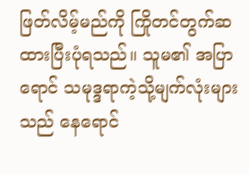ဖြတ်လိမ့်မည်ကို ကြိုတင်တွက်ဆထားပြီးပုံရသည်။ သူမ၏ အပြာရောင် သမုဒ္ဒရာကဲ့သို့မျက်လုံးများသည် နေရောင်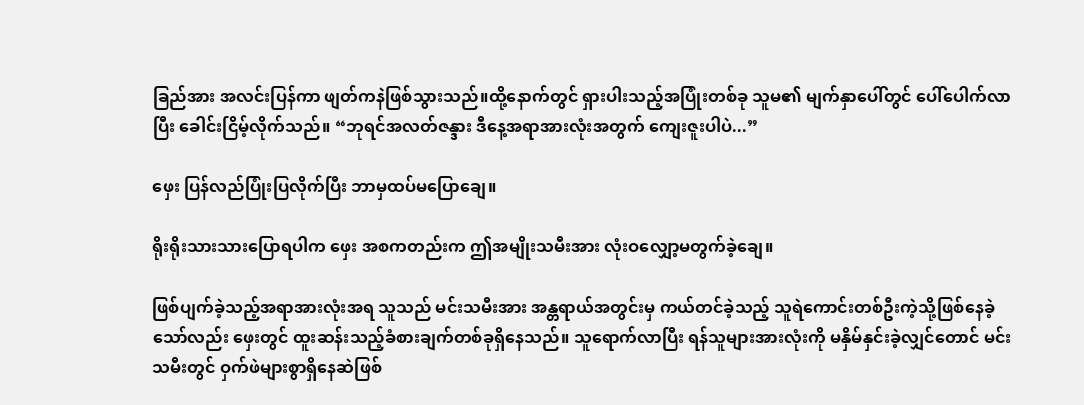ခြည်အား အလင်းပြန်ကာ ဖျတ်ကနဲဖြစ်သွားသည်။ထို့နောက်တွင် ရှားပါးသည့်အပြုံးတစ်ခု သူမ၏ မျက်နှာပေါ်တွင် ပေါ်ပေါက်လာပြီး ခေါင်းငြိမ့်လိုက်သည်။ “ဘုရင်အလတ်ဇန္ဒား ဒီနေ့အရာအားလုံးအတွက် ကျေးဇူးပါပဲ...”

ဖှေး ပြန်လည်ပြုံးပြလိုက်ပြီး ဘာမှထပ်မပြောချေ။

ရိုးရိုးသားသားပြောရပါက ဖှေး အစကတည်းက ဤအမျိုးသမီးအား လုံးဝလျှော့မတွက်ခဲ့ချေ။

ဖြစ်ပျက်ခဲ့သည့်အရာအားလုံးအရ သူသည် မင်းသမီးအား အန္တရာယ်အတွင်းမှ ကယ်တင်ခဲ့သည့် သူရဲကောင်းတစ်ဦးကဲ့သို့ဖြစ်နေခဲ့သော်လည်း ဖှေးတွင် ထူးဆန်းသည့်ခံစားချက်တစ်ခုရှိနေသည်။ သူရောက်လာပြီး ရန်သူများအားလုံးကို မနှိမ်နှင်းခဲ့လျှင်တောင် မင်းသမီးတွင် ဝှက်ဖဲများစွာရှိနေဆဲဖြစ်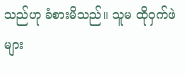သည်ဟု ခံစားမိသည်။ သူမ ထိုဝှက်ဖဲများ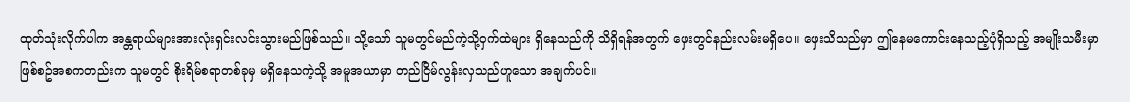ထုတ်သုံးလိုက်ပါက အန္တရာယ်များအားလုံးရှင်းလင်းသွားမည်ဖြစ်သည်။ သို့သော် သူမတွင်မည်ကဲ့သို့ဝှက်ထဲများ ရှိနေသည်ကို သိရှိရန်အတွက် ဖှေးတွင်နည်းလမ်းမရှိပေ။ ဖှေးသိသည်မှာ ဤနေမကောင်းနေသည့်ပုံရှိသည့် အမျိုးသမီးမှာ ဖြစ်စဥ်အစကတည်းက သူမတွင် စိုးရိမ်စရာတစ်ခုမှ မရှိနေသကဲ့သို့ အမူအယာမှာ တည်ငြိမ်လွန်းလှသည်ဟူသော အချက်ပင်။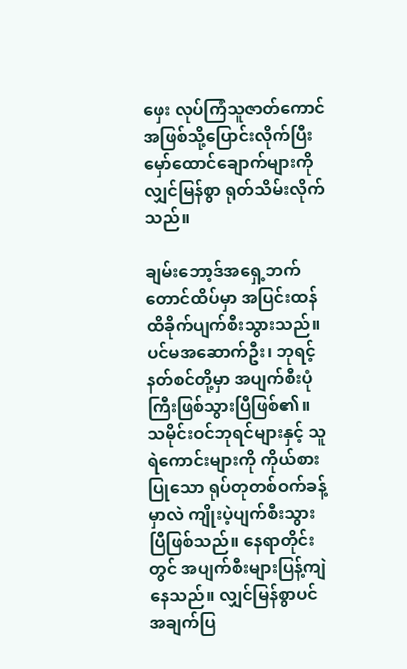ဖှေး လုပ်ကြံသူဇာတ်ကောင်အဖြစ်သို့ပြောင်းလိုက်ပြီး မှော်ထောင်ချောက်များကို လျှင်မြန်စွာ ရုတ်သိမ်းလိုက်သည်။

ချမ်းဘော့ဒ်အရှေ့ဘက်တောင်ထိပ်မှာ အပြင်းထန်ထိခိုက်ပျက်စီးသွားသည်။ ပင်မအဆောက်ဦး၊ ဘုရင့်နတ်စင်တို့မှာ အပျက်စီးပုံကြီးဖြစ်သွားပြီဖြစ်၏။ သမိုင်းဝင်ဘုရင်များနှင့် သူရဲကောင်းများကို ကိုယ်စားပြုသော ရုပ်တုတစ်ဝက်ခန့်မှာလဲ ကျိုးပဲ့ပျက်စီးသွားပြီဖြစ်သည်။ နေရာတိုင်းတွင် အပျက်စီးများပြန့်ကျဲနေသည်။ လျှင်မြန်စွာပင် အချက်ပြ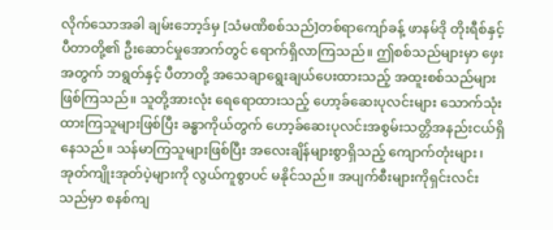လိုက်သောအခါ ချမ်းဘော့ဒ်မှ [သံမဏိစစ်သည်]တစ်ရာကျော်ခန့် ဖာနမ်ဒို တိုးရီစ်နှင့် ပီတာတို့၏ ဦးဆောင်မှုအောက်တွင် ရောက်ရှိလာကြသည်။ ဤစစ်သည်များမှာ ဖှေးအတွက် ဘရွတ်နှင့် ပီတာတို့ အသေချာရွေးချယ်ပေးထားသည့် အထူးစစ်သည်များဖြစ်ကြသည်။ သူတို့အားလုံး ရေရောထားသည့် ဟော့ခ်ဆေးပုလင်းများ သောက်သုံးထားကြသူများဖြစ်ပြီး ခန္ဓာကိုယ်တွက် ဟော့ခ်ဆေးပုလင်းအစွမ်းသတ္တိအနည်းငယ်ရှိနေသည်။ သန်မာကြသူများဖြစ်ပြီး အလေးချိန်များစွာရှိသည့် ကျောက်တုံးများ၊ အုတ်ကျိုးအုတ်ပဲ့များကို လွယ်ကူစွာပင် မနိုင်သည်။ အပျက်စီးများကိုရှင်းလင်းသည်မှာ စနစ်ကျ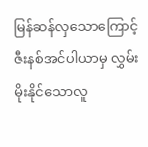မြန်ဆန်လှသောကြောင့် ဇီးနစ်အင်ပါယာမှ လွှမ်းမိုးနိုင်သောလူ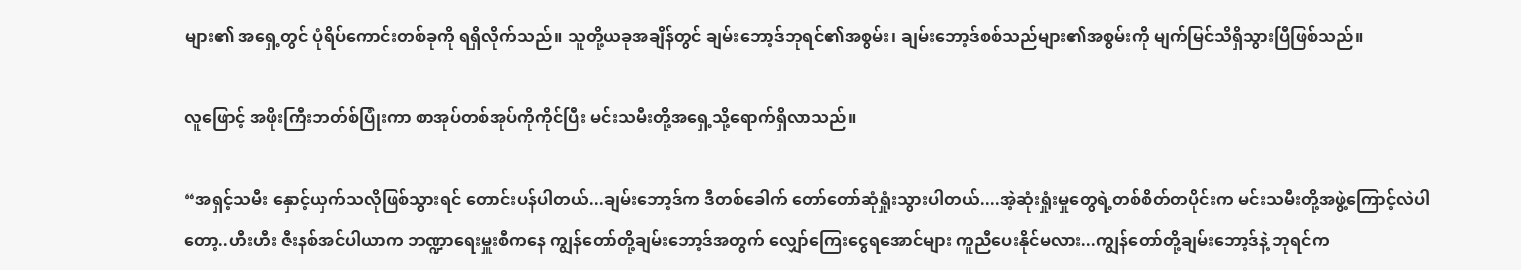များ၏ အရှေ့တွင် ပုံရိပ်ကောင်းတစ်ခုကို ရရှိလိုက်သည်။ သူတို့ယခုအချိန်တွင် ချမ်းဘော့ဒ်ဘုရင်၏အစွမ်း၊ ချမ်းဘော့ဒ်စစ်သည်များ၏အစွမ်းကို မျက်မြင်သိရှိသွားပြီဖြစ်သည်။

လူဖြောင့် အဖိုးကြီးဘတ်စ်ပြုံးကာ စာအုပ်တစ်အုပ်ကိုကိုင်ပြီး မင်းသမီးတို့အရှေ့သို့ရောက်ရှိလာသည်။

“အရှင့်သမီး နှောင့်ယှက်သလိုဖြစ်သွားရင် တောင်းပန်ပါတယ်...ချမ်းဘော့ဒ်က ဒီတစ်ခေါက် တော်တော်ဆုံရှုံးသွားပါတယ်....အဲ့ဆုံးရှုံးမှုတွေရဲ့တစ်စိတ်တပိုင်းက မင်းသမီးတို့အဖွဲ့ကြောင့်လဲပါတော့..ဟီးဟီး ဇီးနစ်အင်ပါယာက ဘဏ္ဍာရေးမှူးစီကနေ ကျွန်တော်တို့ချမ်းဘော့ဒ်အတွက် လျှော်ကြေးငွေရအောင်များ ကူညီပေးနိုင်မလား...ကျွန်တော်တို့ချမ်းဘော့ဒ်နဲ့ ဘုရင်က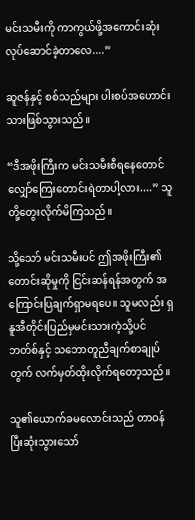မင်းသမီးကို ကာကွယ်ဖို့အကောင်းဆုံး လုပ်ဆောင်ခဲ့တာလေ....”

ဆူဇန်နှင့် စစ်သည်များ ပါးစပ်အဟောင်းသားဖြစ်သွားသည်။

“ဒီအဖိုးကြီးက မင်းသမီးစီရနေတောင် လျှော်ကြေးတောင်းရဲတာပါ့လား....” သူတို့တွေးလိုက်မိကြသည်။

သို့သော် မင်းသမီးပင် ဤအဖိုးကြီး၏ တောင်းဆိုမှုကို ငြင်းဆန်ရန်အတွက် အကြောင်းပြချက်ရှာမရပေ။ သူမလည်း ရှနူအီတိုင်းပြည်မှမင်းသားကဲ့သို့ပင် ဘတ်စ်နှင့် သဘောတူညီချက်စာချုပ်တွက် လက်မှတ်ထိုးလိုက်ရတော့သည်။

သူ၏ယောက်ခမလောင်းသည် တာဝန်ပြီးဆုံးသွားသော်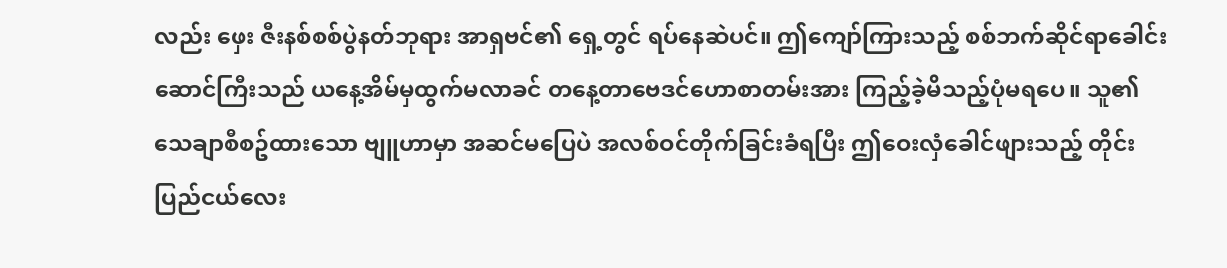လည်း ဖှေး ဇီးနစ်စစ်ပွဲနတ်ဘုရား အာရှဗင်၏ ရှေ့တွင် ရပ်နေဆဲပင်။ ဤကျော်ကြားသည့် စစ်ဘက်ဆိုင်ရာခေါင်းဆောင်ကြီးသည် ယနေ့အိမ်မှထွက်မလာခင် တနေ့တာဗေဒင်ဟောစာတမ်းအား ကြည့်ခဲ့မိသည့်ပုံမရပေ။ သူ၏ သေချာစီစဥ်ထားသော ဗျူဟာမှာ အဆင်မပြေပဲ အလစ်ဝင်တိုက်ခြင်းခံရပြီး ဤဝေးလှံခေါင်ဖျားသည့် တိုင်းပြည်ငယ်လေး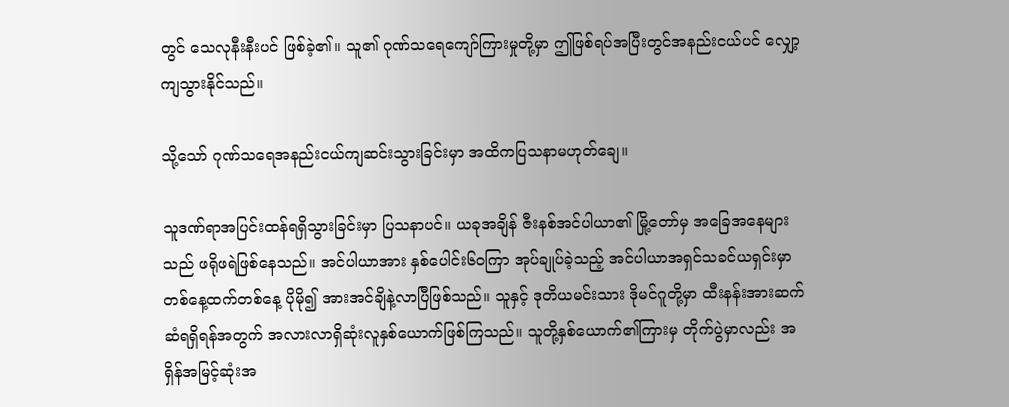တွင် သေလုနီးနီးပင် ဖြစ်ခဲ့၏။ သူ၏ ဂုဏ်သရေကျော်ကြားမှုတို့မှာ ဤဖြစ်ရပ်အပြီးတွင်အနည်းငယ်ပင် လျှော့ကျသွားနိုင်သည်။

သို့သော် ဂုဏ်သရေအနည်းငယ်ကျဆင်းသွားခြင်းမှာ အထိကပြသနာမဟုတ်ချေ။

သူဒဏ်ရာအပြင်းထန်ရရှိသွားခြင်းမှာ ပြသနာပင်။ ယခုအချိန် ဇီးနစ်အင်ပါယာ၏ မြို့တော်မှ အခြေအနေများသည် ဖရိုဖရဲဖြစ်နေသည်။ အင်ပါယာအား နှစ်ပေါင်း၆၀ကြာ အုပ်ချုပ်ခဲ့သည့် အင်ပါယာအရှင်သခင်ယရှင်းမှာ တစ်နေ့ထက်တစ်နေ့ ပိုမို၍ အားအင်ချိနဲ့လာပြီဖြစ်သည်။ သူနှင့် ဒုတိယမင်းသား ဒိုမင်ဂူတို့မှာ ထီးနန်းအားဆက်ဆံရရှိရန်အတွက် အလားလာရှိဆုံးလူနှစ်ယောက်ဖြစ်ကြသည်။ သူတို့နှစ်ယောက်၏ကြားမှ တိုက်ပွဲမှာလည်း အရှိန်အမြင့်ဆုံးအ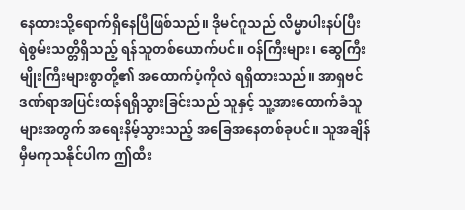နေထားသို့ရောက်ရှိနေပြီဖြစ်သည်။ ဒိုမင်ဂူသည် လိမ္မာပါးနပ်ပြီး ရဲစွမ်းသတ္တိရှိသည့် ရန်သူတစ်ယောက်ပင်။ ဝန်ကြီးများ၊ ဆွေကြီးမျိုးကြီးများစွာတို့၏ အထောက်ပံ့ကိုလဲ ရရှိထားသည်။ အာရှဗင် ဒဏ်ရာအပြင်းထန်ရရှိသွားခြင်းသည် သူနှင့် သူ့အားထောက်ခံသူများအတွက် အရေးနိမ့်သွားသည့် အခြေအနေတစ်ခုပင်။ သူအချိန်မှီမကုသနိုင်ပါက ဤထီး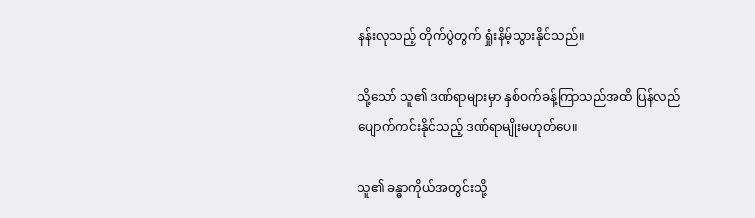နန်းလုသည့် တိုက်ပွဲတွက် ရှုံးနိမ့်သွားနိုင်သည်။

သို့သော် သူ၏ ဒဏ်ရာများမှာ နှစ်ဝက်ခန့်ကြာသည်အထိ ပြန်လည်ပျောက်ကင်းနိုင်သည့် ဒဏ်ရာမျိုးမဟုတ်ပေ။

သူ၏ ခန္ဓာကိုယ်အတွင်းသို့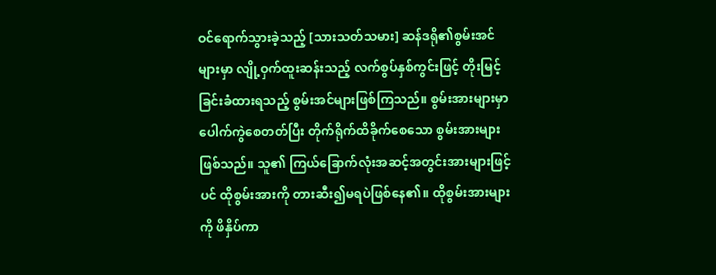ဝင်ရောက်သွားခဲ့သည့် [သားသတ်သမား] ဆန်ဒရို၏စွမ်းအင်များမှာ လျို့ဝှက်ထူးဆန်းသည့် လက်စွပ်နှစ်ကွင်းဖြင့် တိုးမြင့်ခြင်းခံထားရသည့် စွမ်းအင်များဖြစ်ကြသည်။ စွမ်းအားများမှာ ပေါက်ကွဲစေတတ်ပြီး တိုက်ရိုက်ထိခိုက်စေသော စွမ်းအားများဖြစ်သည်။ သူ၏ ကြယ်ခြောက်လုံးအဆင့်အတွင်းအားများဖြင့်ပင် ထိုစွမ်းအားကို တားဆီး၍မရပဲဖြစ်နေ၏။ ထိုစွမ်းအားများကို ဖိနှိပ်ကာ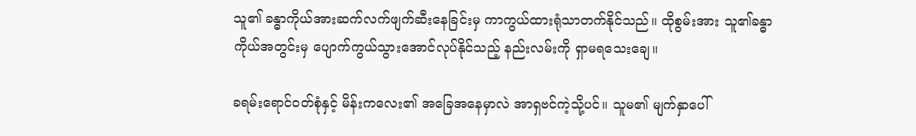သူ၏ ခန္ဓာကိုယ်အားဆက်လက်ဖျက်ဆီးနေခြင်းမှ ကာကွယ်ထားရုံသာတက်နိုင်သည်။ ထိုစွမ်းအား သူ၏ခန္ဓာကိုယ်အတွင်းမှ ပျောက်ကွယ်သွားအောင်လုပ်နိုင်သည့် နည်းလမ်းကို ရှာမရသေးချေ။

ခရမ်းရောင်ဝတ်စုံနှင့် မိန်းကလေး၏ အခြေအနေမှာလဲ အာရှဗင်ကဲ့သို့ပင်။ သူမ၏ မျက်နှာပေါ်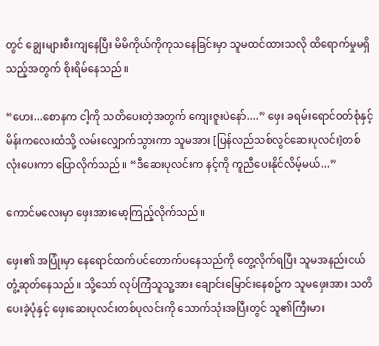တွင် ချွေးများစီးကျနေပြီး မိမိကိုယ်ကိုကုသနေခြင်းမှာ သူမထင်ထားသလို ထိရောက်မှုမရှိသည့်အတွက် စိုးရိမ်နေသည်။

“ဟေး...စောနက ငါ့ကို သတိပေးတဲ့အတွက် ကျေးဇူးပဲနော်....” ဖှေး ခရမ်းရောင်ဝတ်စုံနှင့် မိန်းကလေးထံသို့ လမ်းလျှောက်သွားကာ သူမအား [ပြန်လည်သစ်လွင်ဆေးပုလင်း]တစ်လုံးပေးကာ ပြောလိုက်သည်။ “ဒီဆေးပုလင်းက နင့်ကို ကူညီပေးနိုင်လိမ့်မယ်...”

ကောင်မလေးမှာ ဖှေးအားမော့ကြည့်လိုက်သည်။

ဖှေး၏ အပြုံးမှာ နေရောင်ထက်ပင်တောက်ပနေသည်ကို တွေ့လိုက်ရပြီး သူမအနည်းငယ်တွံ့ဆုတ်နေသည်။ သို့သော် လုပ်ကြံသူသူ့အား ချောင်းမြောင်းနေစဥ်က သူမဖှေးအား သတိပေးခဲ့ပုံနှင့် ဖှေးဆေးပုလင်းတစ်ပုလင်းကို သောက်သုံးအပြီးတွင် သူ၏ကြီးမား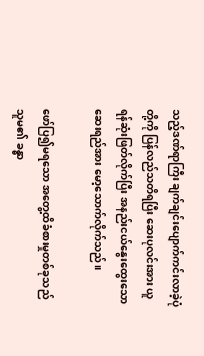သည့်ဒဏ်ရာကြီး ချက်ချင်းပျောက်ကင်းလာခဲ့ပုံတို့ကို ပြန်လည်သတိရပြီး ဆေးပုလင်းအား ယူရန်ဆုံးဖြတ်လိုက်ပြီး အနည်းငယ်နွေးထွေးသော ဆေးရည်အား မော့သောက်လိုက်သည်။

ဖော်ပြ၍မရသော အတွေ့ထိခံစားမှုတစ်ခုသည် သူမ၏ ခန္ဓာ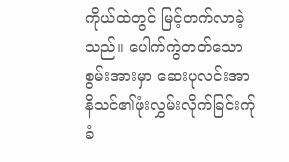ကိုယ်ထဲတွင် မြင့်တက်လာခဲ့သည်။ ပေါက်ကွဲတတ်သော စွမ်းအားမှာ ဆေးပုလင်းအာနိသင်၏ဖုံးလွှမ်းလိုက်ခြင်းက်ု ခံ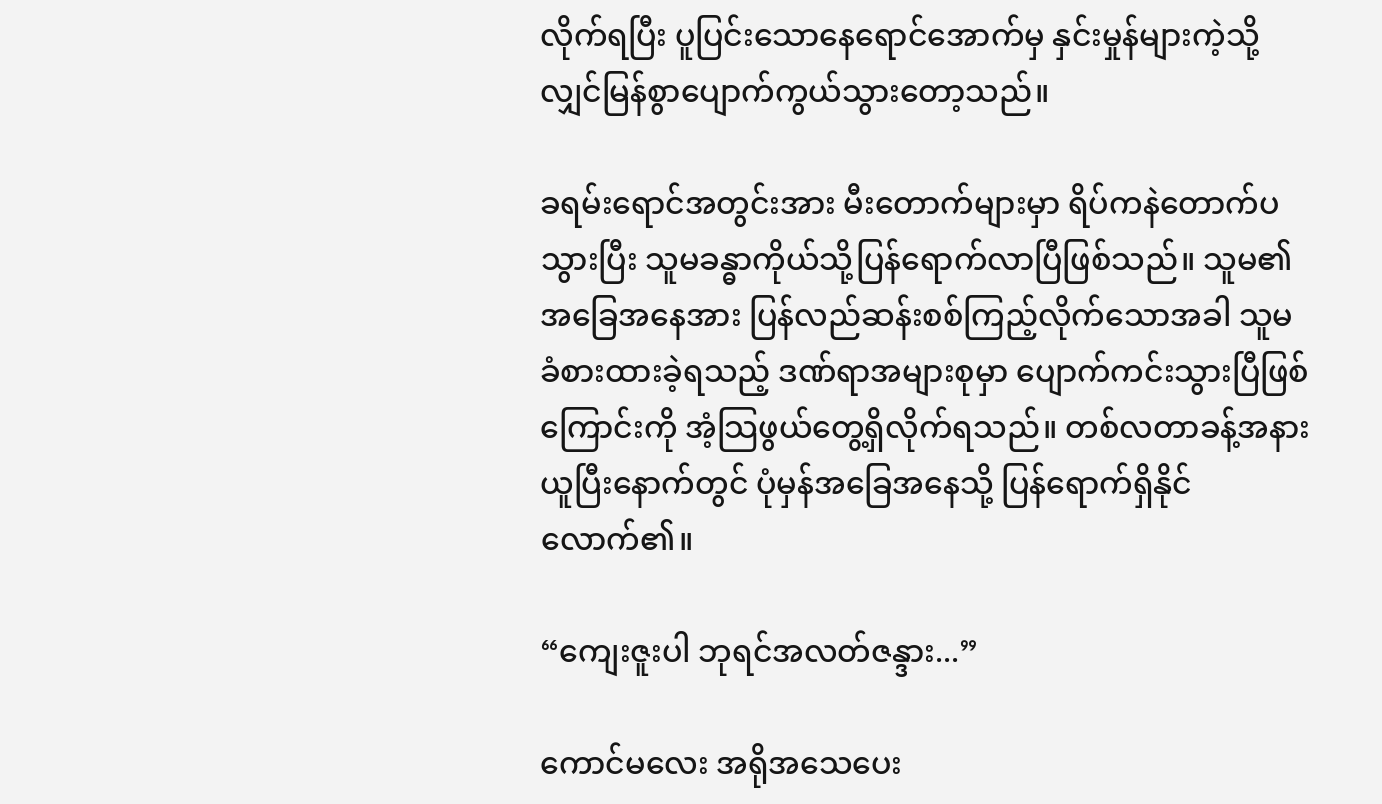လိုက်ရပြီး ပူပြင်းသောနေရောင်အောက်မှ နှင်းမှုန်များကဲ့သို့ လျှင်မြန်စွာပျောက်ကွယ်သွားတော့သည်။

ခရမ်းရောင်အတွင်းအား မီးတောက်များမှာ ရိပ်ကနဲတောက်ပသွားပြီး သူမခန္ဓာကိုယ်သို့ပြန်ရောက်လာပြီဖြစ်သည်။ သူမ၏ အခြေအနေအား ပြန်လည်ဆန်းစစ်ကြည့်လိုက်သောအခါ သူမခံစားထားခဲ့ရသည့် ဒဏ်ရာအများစုမှာ ပျောက်ကင်းသွားပြီဖြစ်ကြောင်းကို အံ့သြဖွယ်တွေ့ရှိလိုက်ရသည်။ တစ်လတာခန့်အနားယူပြီးနောက်တွင် ပုံမှန်အခြေအနေသို့ ပြန်ရောက်ရှိနိုင်လောက်၏။

“ကျေးဇူးပါ ဘုရင်အလတ်ဇန္ဒား...”

ကောင်မလေး အရိုအသေပေး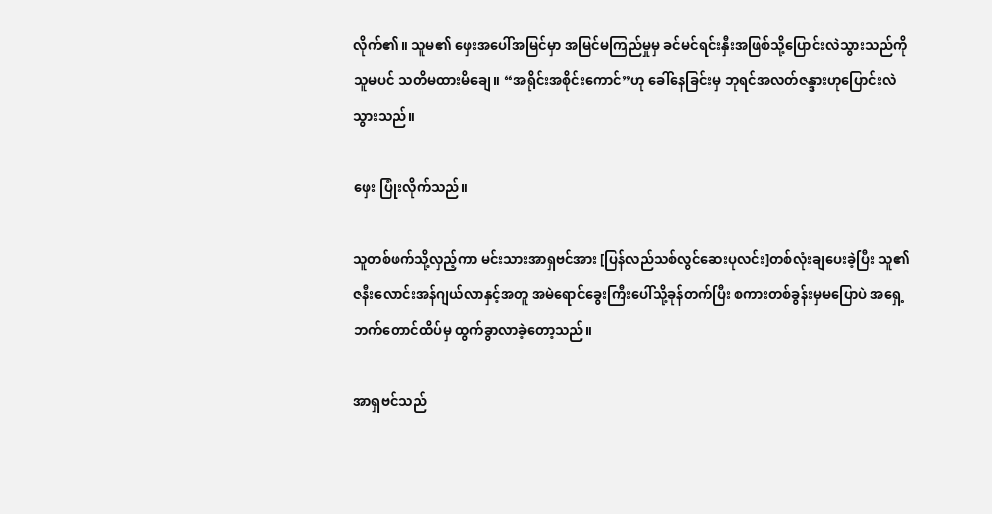လိုက်၏။ သူမ၏ ဖှေးအပေါ်အမြင်မှာ အမြင်မကြည်မှုမှ ခင်မင်ရင်းနှီးအဖြစ်သို့ပြောင်းလဲသွားသည်ကို သူမပင် သတိမထားမိချေ။ “အရိုင်းအစိုင်းကောင်”ဟု ခေါ်နေခြင်းမှ ဘုရင်အလတ်ဇန္ဒားဟုပြောင်းလဲသွားသည်။

ဖှေး ပြုံးလိုက်သည်။

သူတစ်ဖက်သို့လှည့်ကာ မင်းသားအာရှဗင်အား [ပြန်လည်သစ်လွင်ဆေးပုလင်း]တစ်လုံးချပေးခဲ့ပြီး သူ၏ ဇနီးလောင်းအန်ဂျယ်လာနှင့်အတူ အမဲရောင်ခွေးကြီးပေါ်သို့ခုန်တက်ပြီး စကားတစ်ခွန်းမှမပြောပဲ အရှေ့ဘက်တောင်ထိပ်မှ ထွက်ခွာလာခဲ့တော့သည်။

အာရှဗင်သည်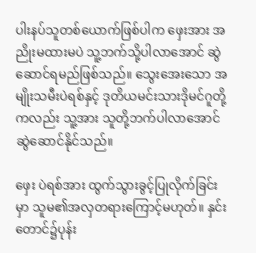ပါးနပ်သူတစ်ယောက်ဖြစ်ပါက ဖှေးအား အညိုးမထားမပဲ သူ့ဘက်သို့ပါလာအောင် ဆွဲဆောင်ရမည်ဖြစ်သည်။ သွေးအေးသော အမျိုးသမီးပဲရစ်နှင့် ဒုတိယမင်းသားဒိုမင်ဂူတို့ကလည်း သူ့အား သူတို့ဘက်ပါလာအောင် ဆွဲဆောင်နိုင်သည်။

ဖှေး ပဲရစ်အား ထွက်သွားခွင့်ပြုလိုက်ခြင်းမှာ သူမ၏အလှတရားကြောင့်မဟုတ်။ နှင်းတောင်၌ပုန်း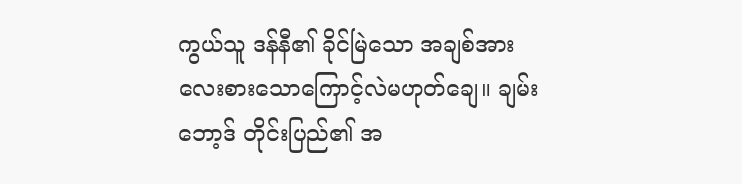ကွယ်သူ ဒန်နီ၏ ခိုင်မြဲသော အချစ်အား လေးစားသောကြောင့်လဲမဟုတ်ချေ။ ချမ်းဘော့ဒ် တိုင်းပြည်၏ အ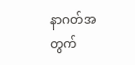နာဂတ်အတွက်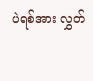ပဲရစ်အား လွှတ်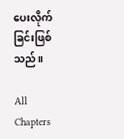ပေးလိုက်ခြင်းဖြစ်သည်။

All Chapters